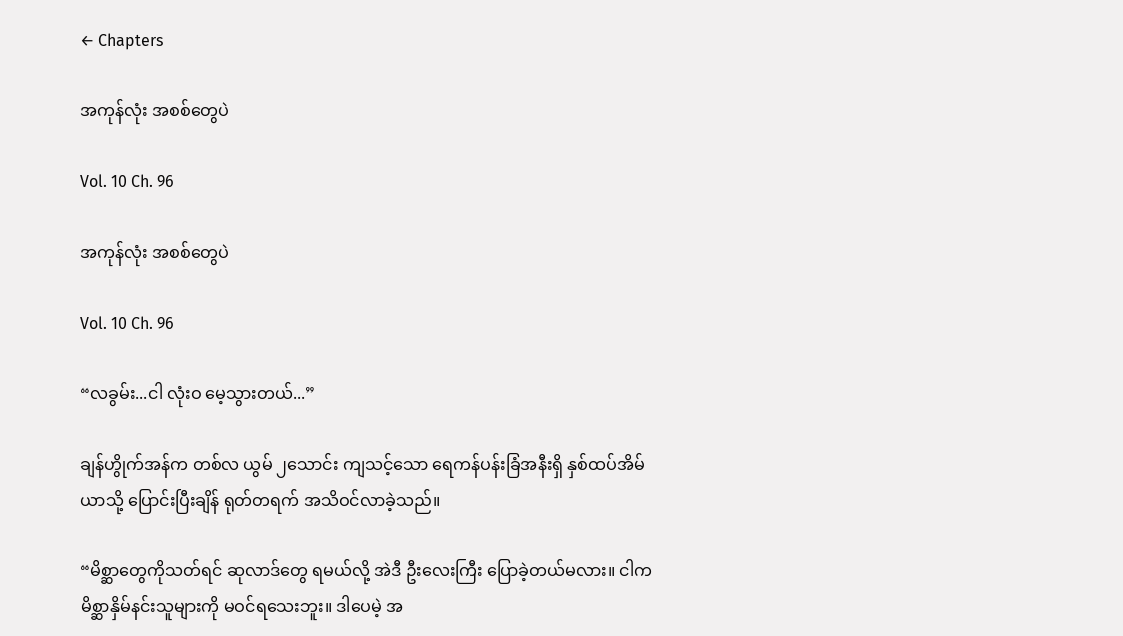← Chapters

အကုန်လုံး အစစ်တွေပဲ

Vol. 10 Ch. 96

အကုန်လုံး အစစ်တွေပဲ

Vol. 10 Ch. 96

“လခွမ်း...ငါ လုံးဝ မေ့သွားတယ်...”

ချန်ဟွိုက်အန်က တစ်လ ယွမ် ၂သောင်း ကျသင့်သော ရေကန်ပန်းခြံအနီးရှိ နှစ်ထပ်အိမ်ယာသို့ ပြောင်းပြီးချိန် ရုတ်တရက် အသိဝင်လာခဲ့သည်။

“မိစ္ဆာတွေကိုသတ်ရင် ဆုလာဒ်တွေ ရမယ်လို့ အဲဒီ ဦး‌လေးကြီး ပြောခဲ့တယ်မလား။ ငါက မိစ္ဆာနှိမ်နင်းသူများကို မဝင်ရသေးဘူး။ ဒါပေမဲ့ အ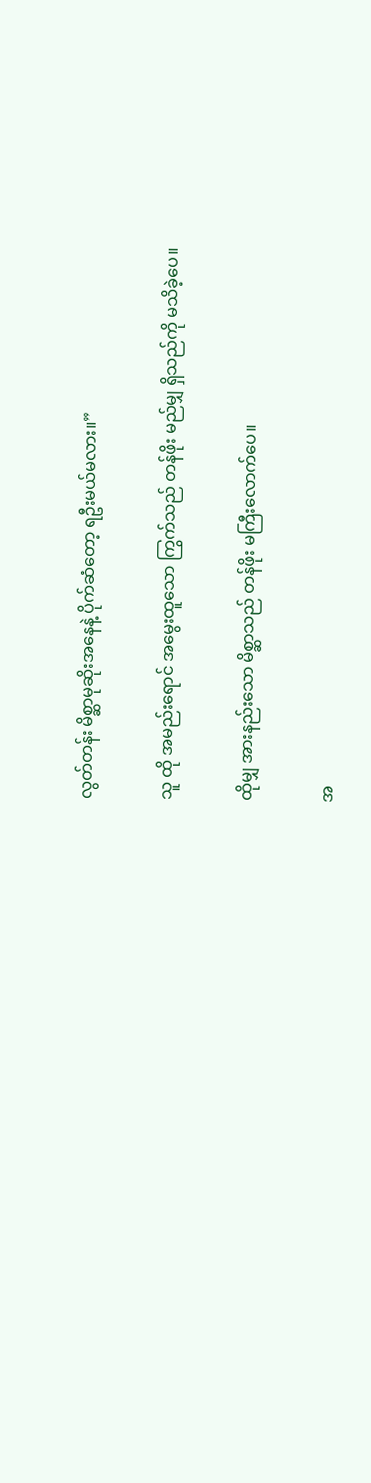လွတ်တန်း မိစ္ဆာမုဆိုးအနေနဲ့ ပိုက်ဆံတော့ ရဦးမယ်မလား။”

သူ ထို အမည်းရောင် အမွေးထူသော ကြွက်သည် တန်ဖိုး မည်မျှ ရှိသည်ကို မသိခဲ့ပေ။

ထိုမျှ အားနည်းသော မိစ္ဆာသည် တန်ဖိုး မကြီးလောက်ပေ။

အ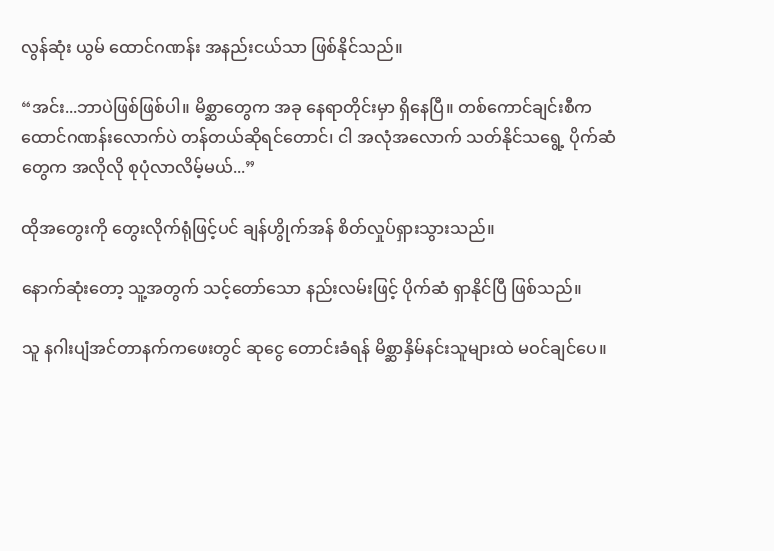လွန်ဆုံး ယွမ် ထောင်ဂဏန်း အနည်းငယ်သာ ဖြစ်နိုင်သည်။

“အင်း...ဘာပဲဖြစ်ဖြစ်ပါ။ မိစ္ဆာတွေက အခု နေရာတိုင်းမှာ ရှိနေပြီ။ တစ်ကောင်ချင်းစီက ထောင်ဂဏန်းလောက်ပဲ တန်တယ်ဆိုရင်တောင်၊ ငါ အလုံအလောက် သတ်နိုင်သရွေ့ ပိုက်ဆံတွေက အလိုလို စုပုံလာလိမ့်မယ်...”

ထိုအတွေးကို တွေးလိုက်ရုံဖြင့်ပင် ချန်ဟွိုက်အန် စိတ်လှုပ်ရှားသွားသည်။

နောက်ဆုံးတော့ သူ့အတွက် သင့်တော်သော နည်းလမ်းဖြင့် ပိုက်ဆံ ရှာနိုင်ပြီ ဖြစ်သည်။

သူ နဂါးပျံအင်တာနက်ကဖေးတွင် ဆုငွေ တောင်းခံရန် မိစ္ဆာနှိမ်နင်းသူများထဲ မဝင်ချင်ပေ။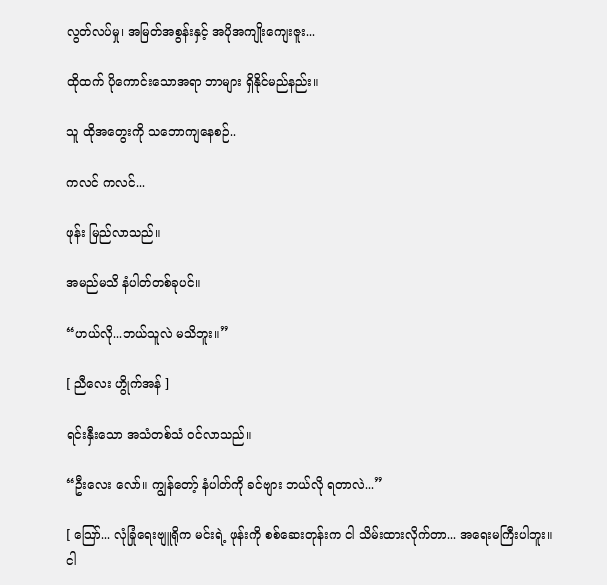လွတ်လပ်မှု၊ အမြတ်အစွန်းနှင့် အပိုအကျိုးကျေးဇူး...

ထိုထက် ပိုကောင်းသောအရာ ဘာများ ရှိနိုင်မည်နည်း။

သူ ထိုအတွေးကို သဘောကျနေစဉ်..

ကလင် ကလင်...

ဖုန်း မြည်လာသည်။

အမည်မသိ နံပါတ်တစ်ခုပင်။

“ဟယ်လို...ဘယ်သူလဲ မသိဘူး။”

[ ညီလေး ဟွိုက်အန် ]

ရင်းနှီးသော အသံတစ်သံ ဝင်လာသည်။

“ဦးလေး လော်။ ကျွန်တော့် နံပါတ်ကို ခင်ဗျား ဘယ်လို ရတာလဲ...”

[ သြော်... လုံခြုံရေးဗျူရိုက မင်းရဲ့ ဖုန်းကို စစ်ဆေးတုန်းက ငါ သိမ်းထားလိုက်တာ... အရေးမကြီးပါဘူး။ ငါ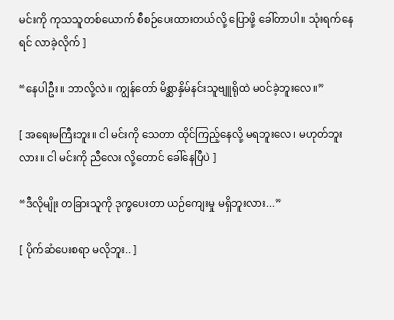မင်းကို ကုသသူတစ်ယောက် စီစဉ်ပေးထားတယ်လို့ ပြောဖို့ ခေါ်တာပါ။ သုံးရက်နေရင် လာခဲ့လိုက် ]

“နေပါဦး။ ဘာလို့လဲ။ ကျွန်တော် မိစ္ဆာနှိမ်နင်းသူဗျူရိုထဲ မဝင်ခဲ့ဘူးလေ။”

[ အရေးမကြီးဘူး။ ငါ မင်းကို သေတာ ထိုင်ကြည့်နေလို့ မရဘူးလေ၊ မဟုတ်ဘူးလား။ ငါ မင်းကို ညီလေး လို့တောင် ခေါ်နေပြီပဲ ]

“ဒီလိုမျိုး တခြားသူကို ဒုက္ခပေးတာ ယဉ်ကျေးမှု မရှိဘူးလား...”

[ ပိုက်ဆံပေးစရာ မလိုဘူး.. ]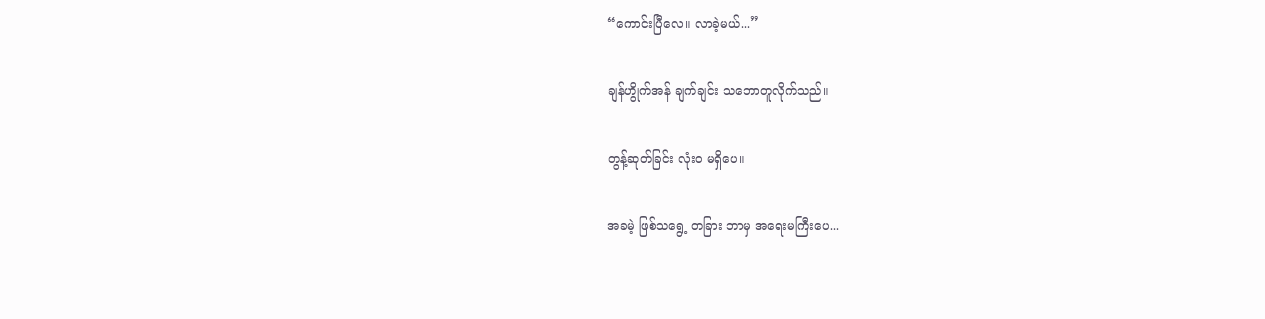“ကောင်းပြီလေ။ လာခဲ့မယ်...”

ချန်ဟွိုက်အန် ချက်ချင်း သဘောတူလိုက်သည်။

တွန့်ဆုတ်ခြင်း လုံးဝ မရှိပေ။

အခမဲ့ ဖြစ်သရွေ့ တခြား ဘာမှ အရေးမကြီးပေ...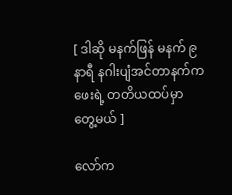[ ဒါဆို မနက်ဖြန် မနက် ၉ နာရီ နဂါးပျံအင်တာနက်ကဖေးရဲ့ တတိယထပ်မှာ တွေ့မယ် ]

လော်က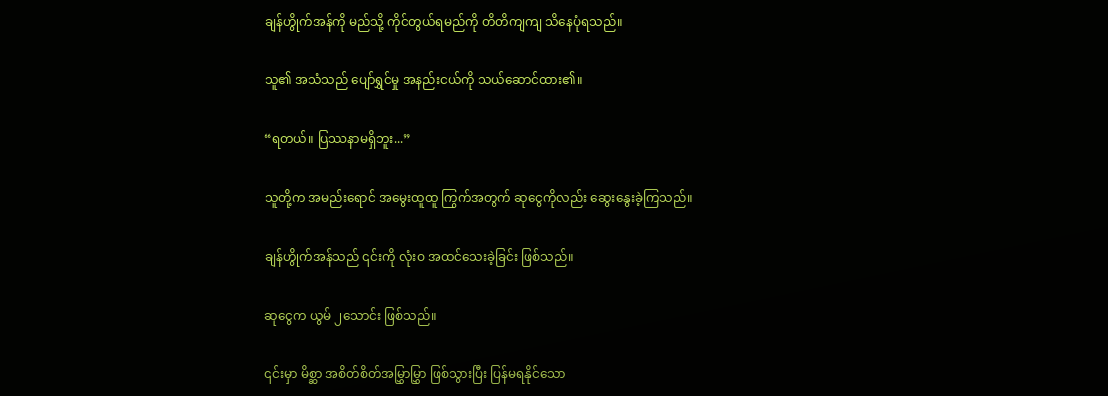ချန်ဟွိုက်အန်ကို မည်သို့ ကိုင်တွယ်ရမည်ကို တိတိကျကျ သိနေပုံရသည်။

သူ၏ အသံသည် ပျော်ရွှင်မှု အနည်းငယ်ကို သယ်ဆောင်ထား၏။

“ရတယ်။ ပြဿနာမရှိဘူး...”

သူတို့က အမည်းရောင် အမွေးထူထူ ကြွက်အတွက် ဆုငွေကိုလည်း ဆွေးနွေးခဲ့ကြသည်။

ချန်ဟွိုက်အန်သည် ၎င်းကို လုံးဝ အထင်သေးခဲ့ခြင်း ဖြစ်သည်။

ဆုငွေက ယွမ် ၂သောင်း ဖြစ်သည်။

၎င်းမှာ မိစ္ဆာ အစိတ်စိတ်အမြွှာမြွှာ ဖြစ်သွားပြီး ပြန်မရနိုင်သော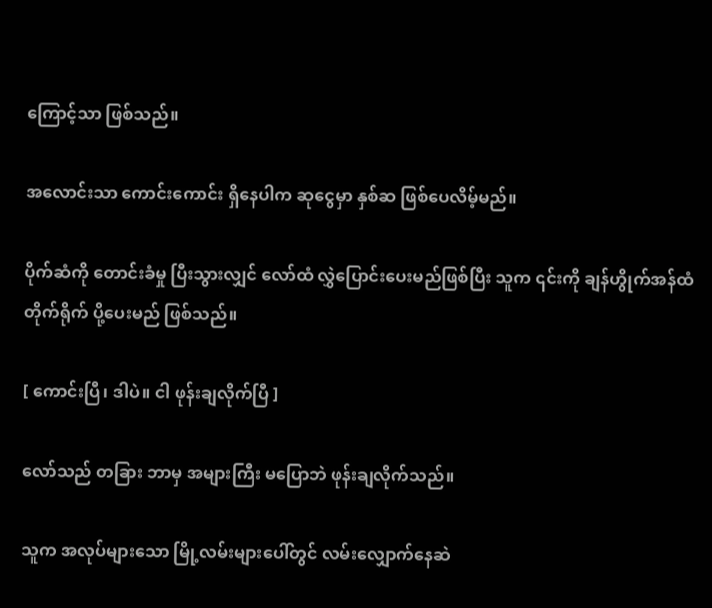ကြောင့်သာ ဖြစ်သည်။

အလောင်းသာ ကောင်းကောင်း ရှိနေပါက ဆုငွေမှာ နှစ်ဆ ဖြစ်ပေလိမ့်မည်။

ပိုက်ဆံကို တောင်းခံမှု ပြီးသွားလျှင် လော်ထံ လွှဲပြောင်းပေးမည်ဖြစ်ပြီး သူက ၎င်းကို ချန်ဟွိုက်အန်ထံ တိုက်ရိုက် ပို့ပေးမည် ဖြစ်သည်။

[ ကောင်းပြီ၊ ဒါပဲ။ ငါ ဖုန်းချလိုက်ပြီ ]

လော်သည် တခြား ဘာမှ အများကြီး မပြောဘဲ ဖုန်းချလိုက်သည်။

သူက အလုပ်များသော မြို့လမ်းများပေါ်တွင် လမ်းလျှောက်နေဆဲ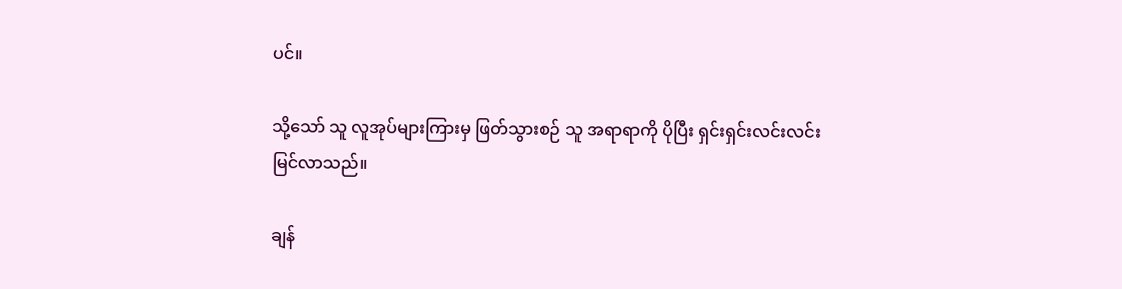ပင်။

သို့သော် သူ လူအုပ်များကြားမှ ဖြတ်သွားစဉ် သူ အရာရာကို ပိုပြီး ရှင်းရှင်းလင်းလင်း မြင်လာသည်။

ချန်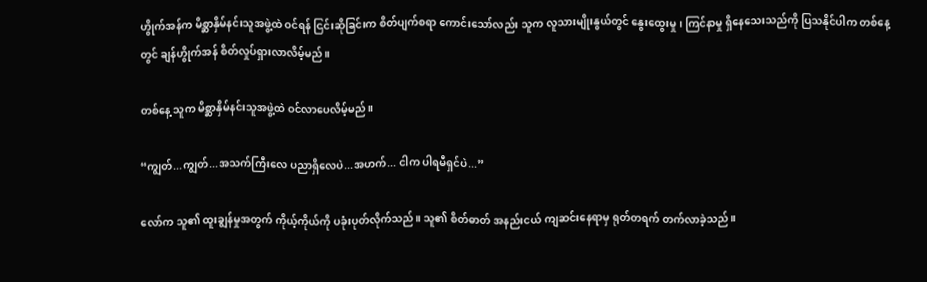ဟွိုက်အန်က မိစ္ဆာနှိမ်နင်းသူအဖွဲ့ထဲ ဝင်ရန် ငြင်းဆိုခြင်းက စိတ်ပျက်စရာ ကောင်းသော်လည်း သူက လူသားမျိုးနွယ်တွင် နွေးထွေးမှု၊ ကြင်နာမှု ရှိနေသေးသည်ကို ပြသနိုင်ပါက တစ်နေ့တွင် ချန်ဟွိုက်အန် စိတ်လှုပ်ရှားလာလိမ့်မည်။

တစ်နေ့ သူက မိစ္ဆာနှိမ်နင်းသူအဖွဲ့ထဲ ဝင်လာပေလိမ့်မည်။

“ကျွတ်...ကျွတ်...အသက်ကြီးလေ ပညာရှိလေပဲ...အဟက်... ငါက ပါရမီရှင်ပဲ...”

လော်က သူ၏ ထူးချွန်မှုအတွက် ကိုယ့်ကိုယ်ကို ပခုံးပုတ်လိုက်သည်။ သူ၏ စိတ်ဓာတ် အနည်းငယ် ကျဆင်းနေရာမှ ရုတ်တရက် တက်လာခဲ့သည်။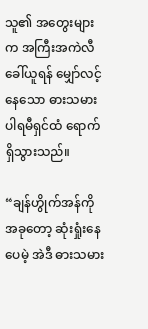သူ၏ အတွေးများက အကြီးအကဲလီ ခေါ်ယူရန် မျှော်လင့်နေသော ဓားသမား ပါရမီရှင်ထံ ရောက်ရှိသွားသည်။

“ချန်ဟွိုက်အန်ကို အခုတော့ ဆုံးရှုံးနေပေမဲ့ အဲဒီ ဓားသမား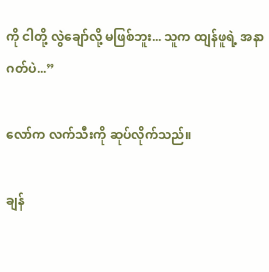ကို ငါတို့ လွဲချော်လို့ မဖြစ်ဘူး... သူက ထျန်ဖူရဲ့ အနာဂတ်ပဲ...”

လော်က လက်သီးကို ဆုပ်လိုက်သည်။

ချန်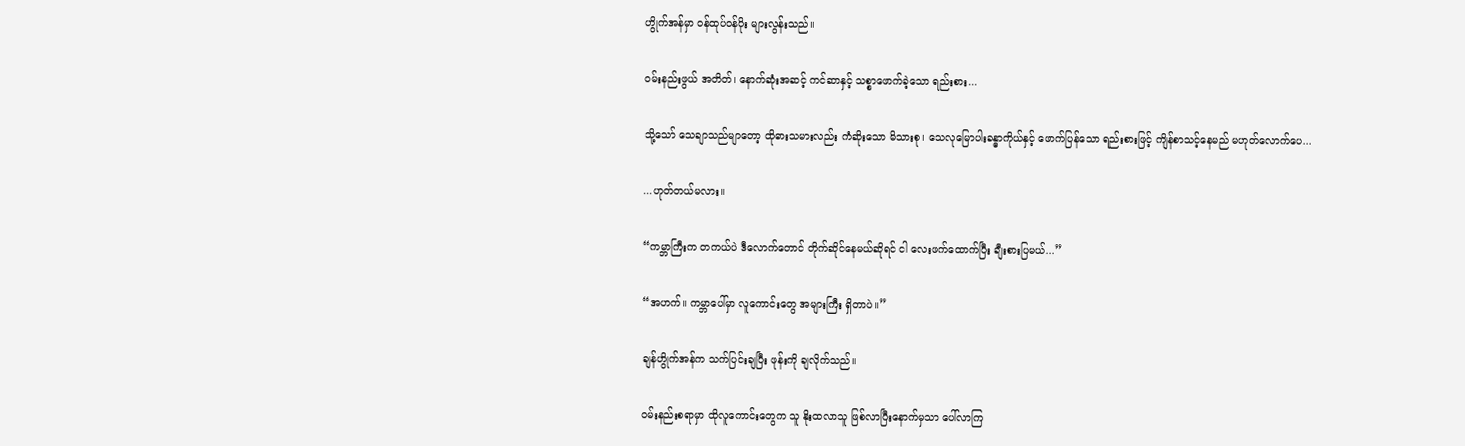ဟွိုက်အန်မှာ ဝန်ထုပ်ဝန်ပိုး များလွန်းသည်။

ဝမ်းနည်းဖွယ် အတိတ်၊ နောက်ဆုံးအဆင့် ကင်ဆာနှင့် သစ္စာဖောက်ခဲ့သော ရည်းစား...

သို့သော် သေချာသည်မျာတော့ ထိုဓားသမားလည်း ကံဆိုးသော မိသားစု၊ သေလုမြောပါးခန္ဓာကိုယ်နှင့် ဖောက်ပြန်သော ရည်းစားဖြင့် ကျိန်စာသင့်နေမည် မဟုတ်လောက်ပေ...

...ဟုတ်တယ်မလား။

“ကမ္ဘာကြီးက တကယ်ပဲ ဒီလောက်တောင် တိုက်ဆိုင်နေမယ်ဆိုရင် ငါ လေးဖက်ထောက်ပြီး ချီးစားပြမယ်...”

“အဟက်။ ကမ္ဘာပေါ်မှာ လူကောင်းတွေ အများကြီး ရှိတာပဲ။”

ချန်ဟွိုက်အန်က သက်ပြင်းချပြီး ဖုန်းကို ချလိုက်သည်။

ဝမ်းနည်းစရာမှာ ထိုလူကောင်းတွေက သူ နိုးထလာသူ ဖြစ်လာပြီးနောက်မှသာ ပေါ်လာကြ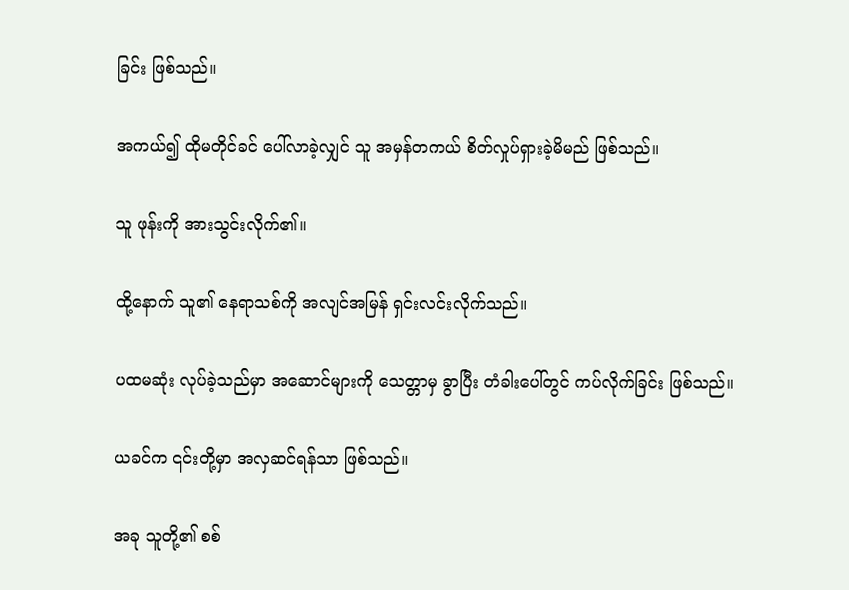ခြင်း ဖြစ်သည်။

အကယ်၍ ထိုမတိုင်ခင် ပေါ်လာခဲ့လျှင် သူ အမှန်တကယ် စိတ်လှုပ်ရှားခဲ့မိမည် ဖြစ်သည်။

သူ ဖုန်းကို အားသွင်းလိုက်၏။

ထို့နောက် သူ၏ နေရာသစ်ကို အလျင်အမြန် ရှင်းလင်းလိုက်သည်။

ပထမဆုံး လုပ်ခဲ့သည်မှာ အဆောင်များကို သေတ္တာမှ ခွာပြီး တံခါးပေါ်တွင် ကပ်လိုက်ခြင်း ဖြစ်သည်။

ယခင်က ၎င်းတို့မှာ အလှဆင်ရန်သာ ဖြစ်သည်။

အခု သူတို့၏ စစ်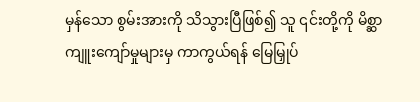မှန်သော စွမ်းအားကို သိသွားပြီဖြစ်၍ သူ ၎င်းတို့ကို မိစ္ဆာကျူးကျော်မှုများမှ ကာကွယ်ရန် မြေမြှုပ်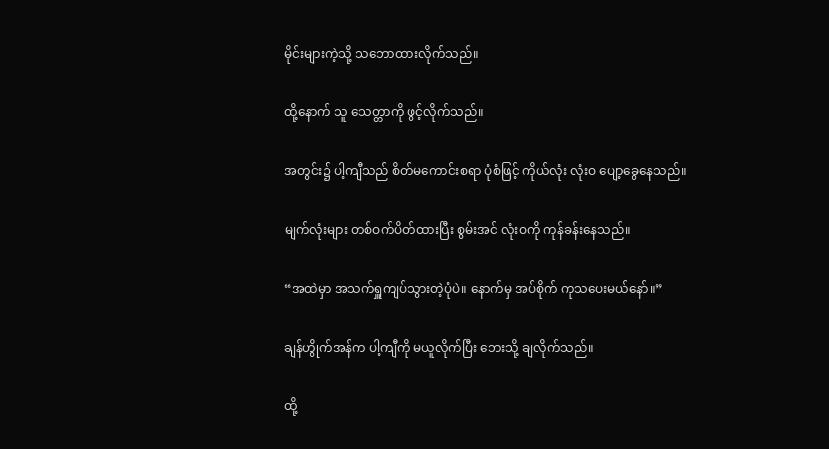မိုင်းများကဲ့သို့ သဘောထားလိုက်သည်။

ထို့နောက် သူ သေတ္တာကို ဖွင့်လိုက်သည်။

အတွင်း၌ ပါ့ကျီသည် စိတ်မကောင်းစရာ ပုံစံဖြင့် ကိုယ်လုံး လုံးဝ ပျော့ခွေနေသည်။

မျက်လုံးများ တစ်ဝက်ပိတ်ထားပြီး စွမ်းအင် လုံးဝကို ကုန်ခန်းနေသည်။

“အထဲမှာ အသက်ရှူကျပ်သွားတဲ့ပုံပဲ။ နောက်မှ အပ်စိုက် ကုသပေးမယ်နော်။”

ချန်ဟွိုက်အန်က ပါ့ကျီကို မယူလိုက်ပြီး ဘေးသို့ ချလိုက်သည်။

ထို့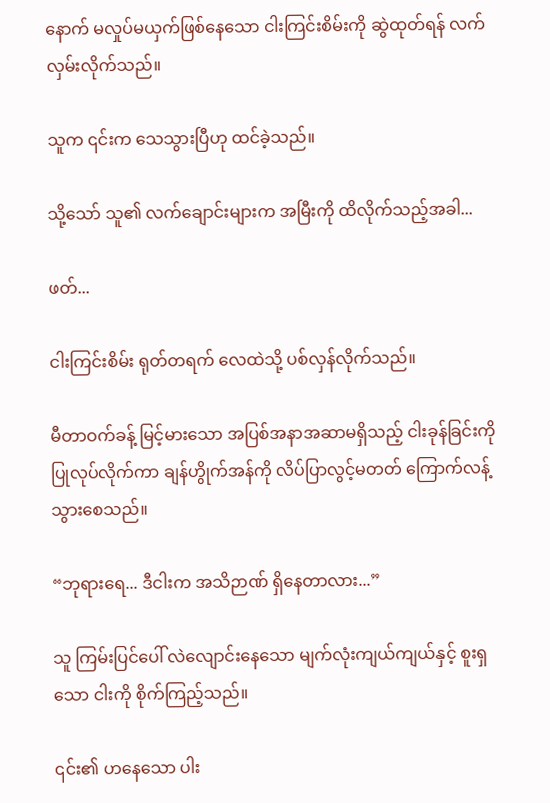နောက် မလှုပ်မယှက်ဖြစ်နေသော ငါးကြင်းစိမ်းကို ဆွဲထုတ်ရန် လက်လှမ်းလိုက်သည်။

သူက ၎င်းက သေသွားပြီဟု ထင်ခဲ့သည်။

သို့သော် သူ၏ လက်ချောင်းများက အမြီးကို ထိလိုက်သည့်အခါ...

ဖတ်...

ငါးကြင်းစိမ်း ရုတ်တရက် လေထဲသို့ ပစ်လှန်လိုက်သည်။

မီတာဝက်ခန့် မြင့်မားသော အပြစ်အနာအဆာမရှိသည့် ငါးခုန်ခြင်းကို ပြုလုပ်လိုက်ကာ ချန်ဟွိုက်အန်ကို လိပ်ပြာလွင့်မတတ် ကြောက်လန့်သွားစေသည်။

“ဘုရားရေ... ဒီငါးက အသိဉာဏ် ရှိနေတာလား...”

သူ ကြမ်းပြင်ပေါ် လဲလျောင်းနေသော မျက်လုံးကျယ်ကျယ်နှင့် စူးရှသော ငါးကို စိုက်ကြည့်သည်။

၎င်း၏ ဟနေသော ပါး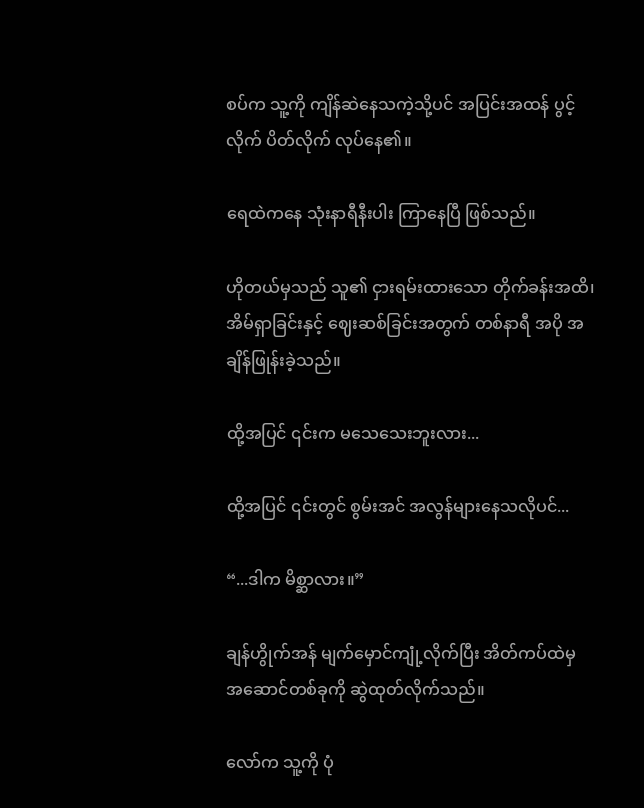စပ်က သူ့ကို ကျိန်ဆဲနေသကဲ့သို့ပင် အပြင်းအထန် ပွင့်လိုက် ပိတ်လိုက် လုပ်နေ၏။

ရေထဲကနေ သုံးနာရီနီးပါး ကြာနေပြီ ဖြစ်သည်။

ဟိုတယ်မှသည် သူ၏ ငှားရမ်းထားသော တိုက်ခန်းအထိ၊ အိမ်ရှာခြင်းနှင့် ဈေးဆစ်ခြင်းအတွက် တစ်နာရီ အပို အချိန်ဖြုန်းခဲ့သည်။

ထို့အပြင် ၎င်းက မသေသေးဘူးလား...

ထို့အပြင် ၎င်းတွင် စွမ်းအင် အလွန်များနေသလိုပင်...

“...ဒါက မိစ္ဆာလား။”

ချန်ဟွိုက်အန် မျက်မှောင်ကျုံ့လိုက်ပြီး အိတ်ကပ်ထဲမှ အဆောင်တစ်ခုကို ဆွဲထုတ်လိုက်သည်။

လော်က သူ့ကို ပုံ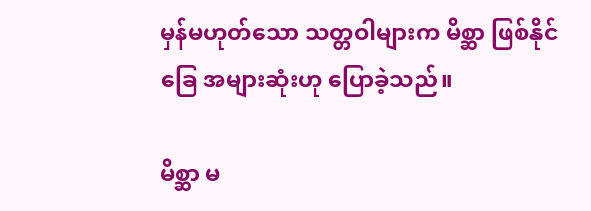မှန်မဟုတ်သော သတ္တဝါများက မိစ္ဆာ ဖြစ်နိုင်ခြေ အများဆုံးဟု ပြောခဲ့သည်။

မိစ္ဆာ မ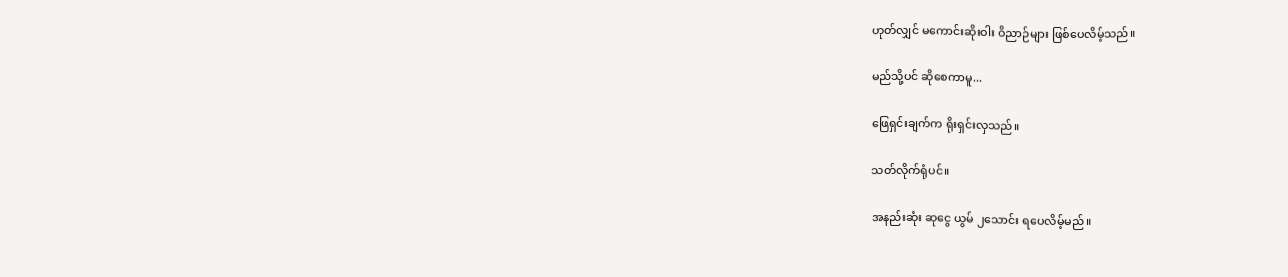ဟုတ်လျှင် မကောင်းဆိုးဝါး ဝိညာဉ်များ ဖြစ်ပေလိမ့်သည်။

မည်သို့ပင် ဆိုစေကာမူ...

ဖြေရှင်းချက်က ရိုးရှင်းလှသည်။

သတ်လိုက်ရုံပင်။

အနည်းဆုံး ဆုငွေ ယွမ် ၂သောင်း ရပေလိမ့်မည်။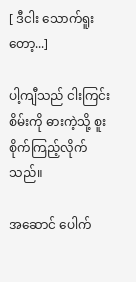[ ဒီငါး သောက်ရူးတော့...]

ပါ့ကျီသည် ငါးကြင်းစိမ်းကို ဓားကဲ့သို့ စူးစိုက်ကြည့်လိုက်သည်။

အဆောင် ပေါက်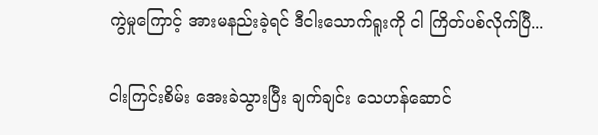ကွဲမှုကြောင့် အားမနည်းခဲ့ရင် ဒီငါးသောက်ရူးကို ငါ ကြိတ်ပစ်လိုက်ပြီ...

ငါးကြင်းစိမ်း အေးခဲသွားပြီး ချက်ချင်း သေဟန်ဆောင်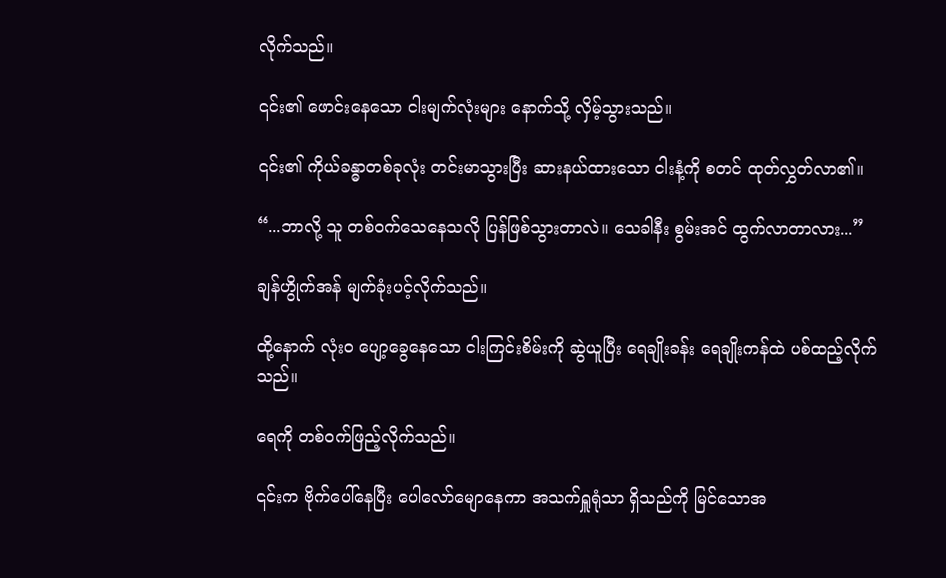လိုက်သည်။

၎င်း၏ ဖောင်းနေသော ငါးမျက်လုံးများ နောက်သို့ လှိမ့်သွားသည်။

၎င်း၏ ကိုယ်ခန္ဓာတစ်ခုလုံး တင်းမာသွားပြီး ဆားနယ်ထားသော ငါးနံ့ကို စတင် ထုတ်လွှတ်လာ၏။

“...ဘာလို့ သူ တစ်ဝက်သေနေသလို ပြန်ဖြစ်သွားတာလဲ။ သေခါနီး စွမ်းအင် ထွက်လာတာလား...”

ချန်ဟွိုက်အန် မျက်ခုံးပင့်လိုက်သည်။

ထို့နောက် လုံးဝ ပျော့ခွေနေသော ငါးကြင်းစိမ်းကို ဆွဲယူပြီး ရေချိုးခန်း ရေချိုးကန်ထဲ ပစ်ထည့်လိုက်သည်။

ရေကို တစ်ဝက်ဖြည့်လိုက်သည်။

၎င်းက ဗိုက်ပေါ်နေပြီး ပေါလော်မျောနေကာ အသက်ရှူရုံသာ ရှိသည်ကို မြင်သောအ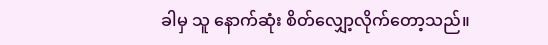ခါမှ သူ နောက်ဆုံး စိတ်လျှော့လိုက်တော့သည်။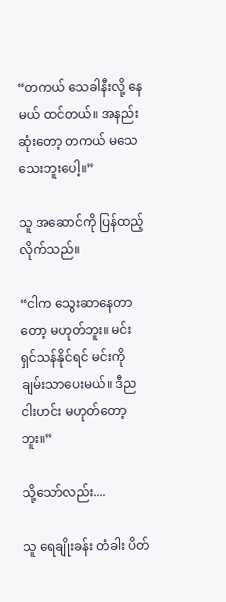“တကယ် သေခါနီးလို့ နေမယ် ထင်တယ်။ အနည်းဆုံးတော့ တကယ် မသေသေးဘူးပေါ့။”

သူ အဆောင်ကို ပြန်ထည့်လိုက်သည်။

“ငါက သွေးဆာနေတာတော့ မဟုတ်ဘူး။ မင်း ရှင်သန်နိုင်ရင် မင်းကို ချမ်းသာပေးမယ်။ ဒီည ငါးဟင်း မဟုတ်တော့ဘူး။”

သို့သော်လည်း....

သူ ရေချိုးခန်း တံခါး ပိတ်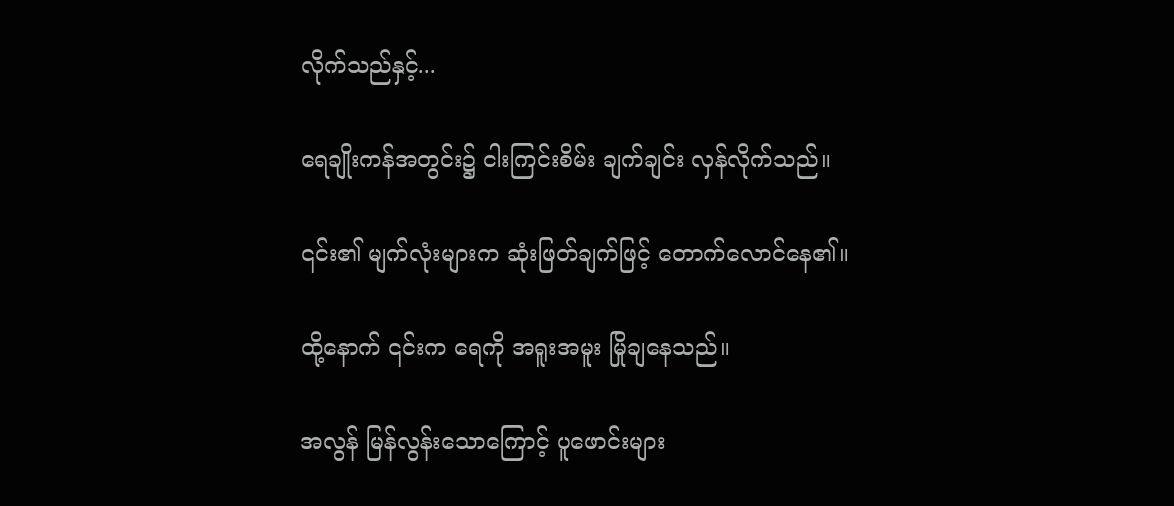လိုက်သည်နှင့်...

ရေချိုးကန်အတွင်း၌ ငါးကြင်းစိမ်း ချက်ချင်း လှန်လိုက်သည်။

၎င်း၏ မျက်လုံးများက ဆုံးဖြတ်ချက်ဖြင့် တောက်လောင်နေ၏။

ထို့နောက် ၎င်းက ရေကို အရူးအမူး မြိုချနေသည်။

အလွန် မြန်လွန်းသောကြောင့် ပူဖောင်းများ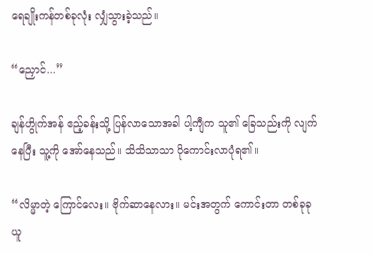ရေချိုးကန်တစ်ခုလုံး လျှံသွားခဲ့သည်။

“ညှောင်...”

ချန်ဟွိုက်အန် ဧည့်ခန်းသို့ ပြန်လာသောအခါ ပါ့ကျီက သူ၏ ခြေသည်းကို လျက်နေပြီး သူ့ကို အော်နေသည်။ သိသိသာသာ ပိုကောင်းလာပုံရ၏။

“လိမ္မာတဲ့ ကြောင်လေး။ ဗိုက်ဆာနေလား။ မင်းအတွက် ကောင်းတာ တစ်ခုခု ယူ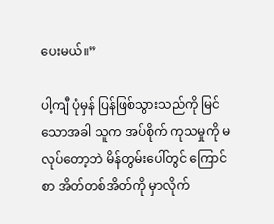ပေးမယ်။”

ပါ့ကျီ ပုံမှန် ပြန်ဖြစ်သွားသည်ကို မြင်သောအခါ သူက အပ်စိုက် ကုသမှုကို မလုပ်တော့ဘဲ မိန်တွမ်းပေါ်တွင် ကြောင်စာ အိတ်တစ်အိတ်ကို မှာလိုက်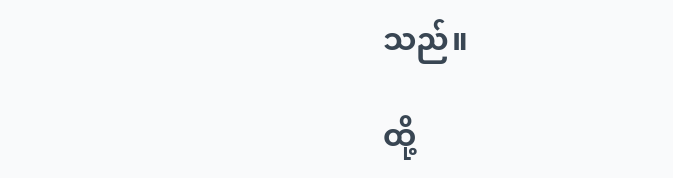သည်။

ထို့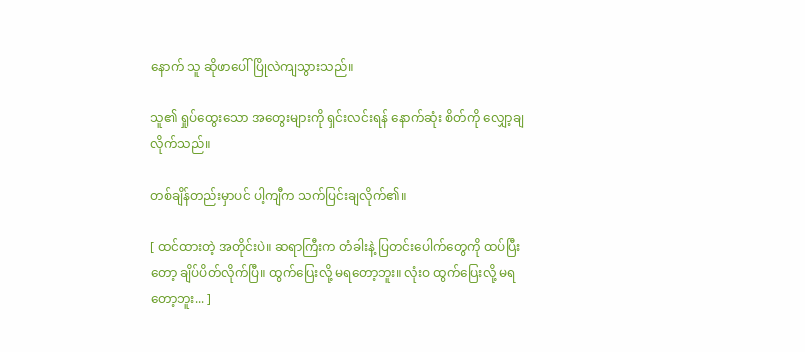နောက် သူ ဆိုဖာပေါ် ပြိုလဲကျသွားသည်။

သူ၏ ရှုပ်ထွေးသော အတွေးများကို ရှင်းလင်းရန် နောက်ဆုံး စိတ်ကို လျှော့ချလိုက်သည်။

တစ်ချိန်တည်းမှာပင် ပါ့ကျီက သက်ပြင်းချလိုက်၏။

[ ထင်ထားတဲ့ အတိုင်းပဲ။ ဆရာကြီးက တံခါးနဲ့ ပြတင်းပေါက်တွေကို ထပ်ပြီးတော့ ချိပ်ပိတ်လိုက်ပြီ။ ထွက်ပြေးလို့ မရတော့ဘူး။ လုံးဝ ထွက်ပြေးလို့ မရတော့ဘူး... ]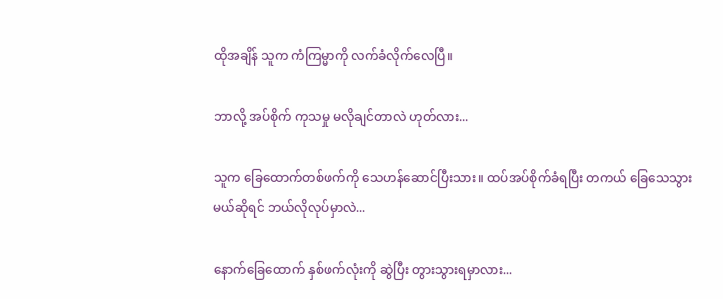ထိုအချိန် သူက ကံကြမ္မာကို လက်ခံလိုက်လေပြီ။

ဘာလို့ အပ်စိုက် ကုသမှု မလိုချင်တာလဲ ဟုတ်လား...

သူက ခြေထောက်တစ်ဖက်ကို သေဟန်ဆောင်ပြီးသား။ ထပ်အပ်စိုက်ခံရပြီး တကယ် ခြေသေသွားမယ်ဆိုရင် ဘယ်လိုလုပ်မှာလဲ...

နောက်ခြေထောက် နှစ်ဖက်လုံးကို ဆွဲပြီး တွားသွားရမှာလား...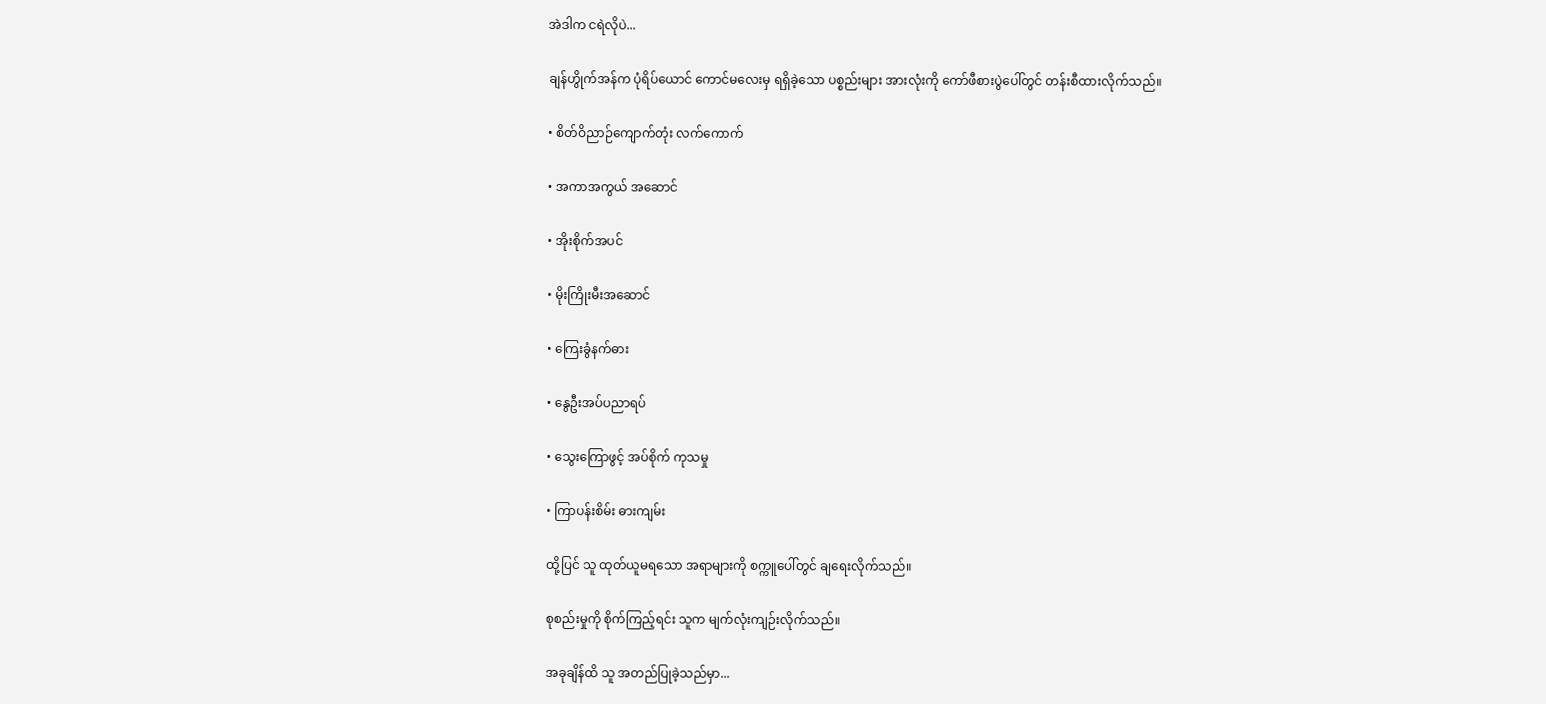အဲဒါက ငရဲလိုပဲ...

ချန်ဟွိုက်အန်က ပုံရိပ်ယောင် ကောင်မလေးမှ ရရှိခဲ့သော ပစ္စည်းများ အားလုံးကို ကော်ဖီစားပွဲပေါ်တွင် တန်းစီထားလိုက်သည်။

• စိတ်ဝိညာဉ်ကျောက်တုံး လက်ကောက်

• အကာအကွယ် အဆောင်

• အိုးစိုက်အပင်

• မိုးကြိုးမီးအဆောင်

• ကြေးခွံနက်ဓား

• နွေဦးအပ်ပညာရပ်

• သွေးကြောဖွင့် အပ်စိုက် ကုသမှု

• ကြာပန်းစိမ်း ဓားကျမ်း

ထို့ပြင် သူ ထုတ်ယူမရသော အရာများကို စက္ကူပေါ်တွင် ချရေးလိုက်သည်။

စုစည်းမှုကို စိုက်ကြည့်ရင်း သူက မျက်လုံးကျဉ်းလိုက်သည်။

အခုချိန်ထိ သူ အတည်ပြုခဲ့သည်မှာ...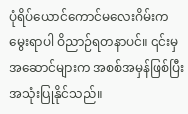ပုံရိပ်ယောင်ကောင်မလေးဂိမ်းက မွေးရာပါ ဝိညာဉ်ရတနာပင်။ ၎င်းမှ အဆောင်များက အစစ်အမှန်ဖြစ်ပြီး အသုံးပြုနိုင်သည်။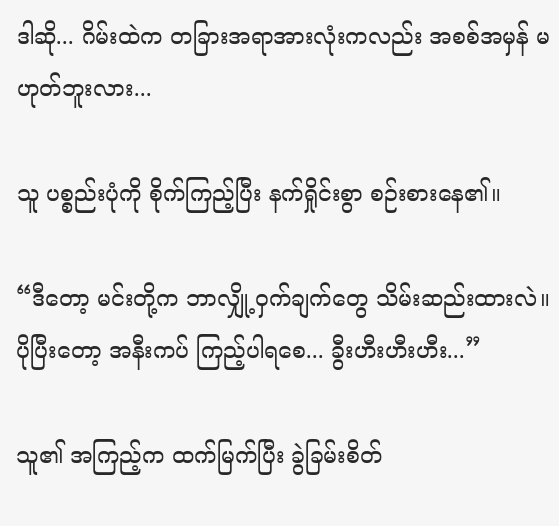ဒါဆို... ဂိမ်းထဲက တခြားအရာအားလုံးကလည်း အစစ်အမှန် မဟုတ်ဘူးလား...

သူ ပစ္စည်းပုံကို စိုက်ကြည့်ပြီး နက်ရှိုင်းစွာ စဉ်းစားနေ၏။

“ဒီတော့ မင်းတို့က ဘာလျှို့ဝှက်ချက်တွေ သိမ်းဆည်းထားလဲ။ ပိုပြီးတော့ အနီးကပ် ကြည့်ပါရစေ... ခွီးဟီးဟီးဟီး...”

သူ၏ အကြည့်က ထက်မြက်ပြီး ခွဲခြမ်းစိတ်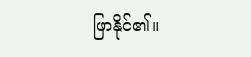ဖြာနိုင်၏။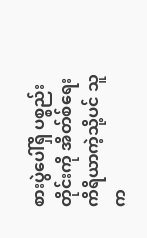စားပွဲပေါ်ရှိ ပစ္စည်းတိုင်းကို အိတ်စ်ရေး ကိရိယာကဲ့သို့ပင် သူက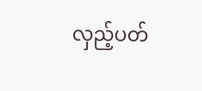လှည့်ပတ်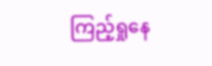ကြည့်ရှုနေ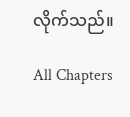လိုက်သည်။

All Chapters